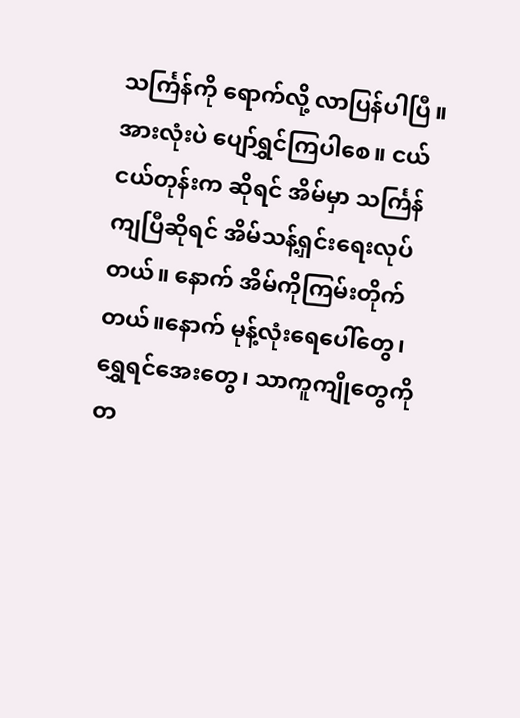သင်္ကြန်ကို ရောက်လို့ လာပြန်ပါပြီ။ အားလုံးပဲ ပျော်ရွှင်ကြပါစေ။ ငယ်ငယ်တုန်းက ဆိုရင် အိမ်မှာ သင်္ကြန်ကျပြီဆိုရင် အိမ်သန့်ရှင်းရေးလုပ်တယ်။ နောက် အိမ်ကိုကြမ်းတိုက်တယ်။နောက် မုန့်လုံးရေပေါ်တွေ၊ ရွှေရင်အေးတွေ၊ သာကူကျိုတွေကို တ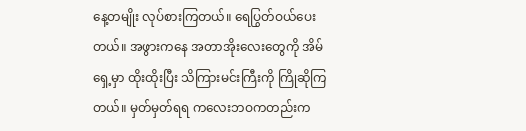နေ့တမျိုး လုပ်စားကြတယ်။ ရေပြွတ်ဝယ်ပေးတယ်။ အဖွားကနေ အတာအိုးလေးတွေကို အိမ်ရှေ့မှာ ထိုးထိုးပြီး သိကြားမင်းကြီးကို ကြိုဆိုကြတယ်။ မှတ်မှတ်ရရ ကလေးဘဝကတည်းက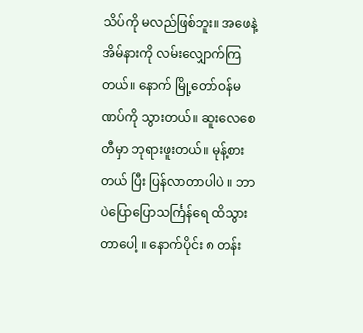သိပ်ကို မလည်ဖြစ်ဘူး။ အဖေနဲ့ အိမ်နားကို လမ်းလျှောက်ကြတယ်။ နောက် မြို့တော်ဝန်မဏပ်ကို သွားတယ်။ ဆူးလေစေတီမှာ ဘုရားဖူးတယ်။ မုန့်စားတယ် ပြီး ပြန်လာတာပါပဲ ။ ဘာပဲပြောပြောသင်္ကြန်ရေ ထိသွားတာပေါ့ ။ နောက်ပိုင်း ၈ တန်း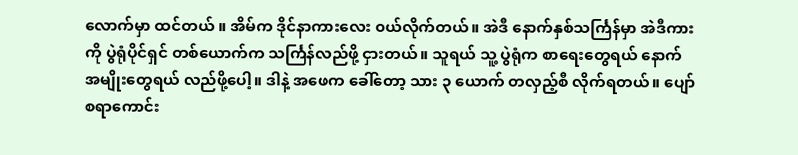လောက်မှာ ထင်တယ် ။ အိမ်က ဒိုင်နာကားလေး ၀ယ်လိုက်တယ်။ အဲဒီ နောက်နှစ်သင်္ကြန်မှာ အဲဒီကားကို ပွဲရုံပိုင်ရှင် တစ်ယောက်က သင်္ကြန်လည်ဖို့ ငှားတယ်။ သူရယ် သူ့ ပွဲရုံက စာရေးတွေရယ် နောက် အမျိုးတွေရယ် လည်ဖို့ပေါ့။ ဒါနဲ့ အဖေက ခေါ်တော့ သား ၃ ယောက် တလှည့်စီ လိုက်ရတယ်။ ပျော်စရာကောင်း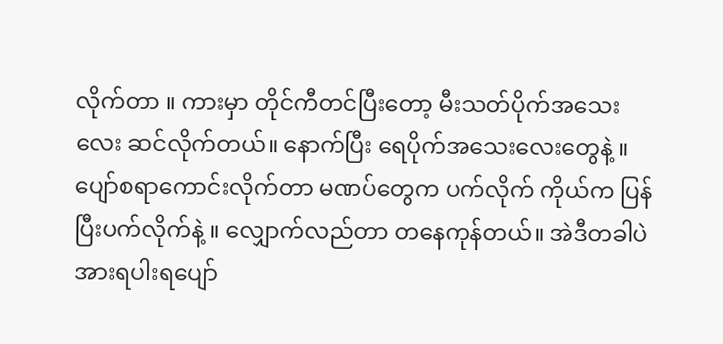လိုက်တာ ။ ကားမှာ တိုင်ကီတင်ပြီးတော့ မီးသတ်ပိုက်အသေးလေး ဆင်လိုက်တယ်။ နောက်ပြီး ရေပိုက်အသေးလေးတွေနဲ့ ။ ပျော်စရာကောင်းလိုက်တာ မဏပ်တွေက ပက်လိုက် ကိုယ်က ပြန်ပြီးပက်လိုက်နဲ့ ။ လျှောက်လည်တာ တနေကုန်တယ်။ အဲဒီတခါပဲ အားရပါးရပျော်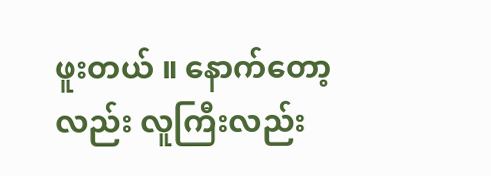ဖူးတယ် ။ နောက်တော့လည်း လူကြီးလည်း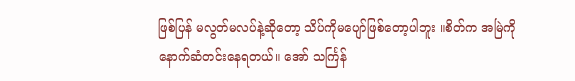ဖြစ်ပြန် မလွတ်မလပ်နဲ့ဆိုတော့ သိပ်ကိုမပျော်ဖြစ်တော့ပါဘူး ။စိတ်က အမြဲကို နောက်ဆံတင်းနေရတယ်။ အော် သင်္ကြန်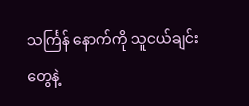သင်္ကြန် နောက်ကို သူငယ်ချင်းတွေနဲ့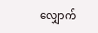လျှောက်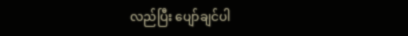လည်ပြီး ပျော်ချင်ပါ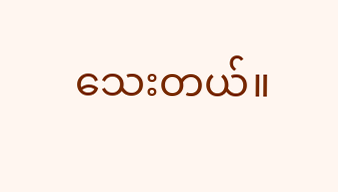သေးတယ်။